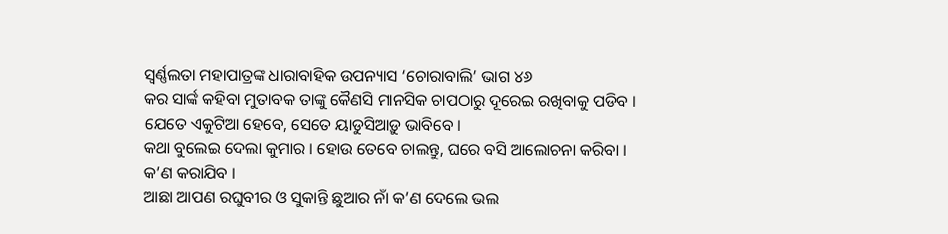ସ୍ଵର୍ଣ୍ଣଲତା ମହାପାତ୍ରଙ୍କ ଧାରାବାହିକ ଉପନ୍ୟାସ ‘ଚୋରାବାଲି’ ଭାଗ ୪୬
କର ସାର୍ଙ୍କ କହିବା ମୁତାବକ ତାଙ୍କୁ କୈଣସି ମାନସିକ ଚାପଠାରୁ ଦୂରେଇ ରଖିବାକୁ ପଡିବ । ଯେତେ ଏକୁଟିଆ ହେବେ, ସେତେ ୟାଡୁସିଆଡ଼ୁ ଭାବିବେ ।
କଥା ବୁଲେଇ ଦେଲା କୁମାର । ହୋଉ ତେବେ ଚାଲନ୍ତୁ, ଘରେ ବସି ଆଲୋଚନା କରିବା । କ’ଣ କରାଯିବ ।
ଆଛା ଆପଣ ରଘୁବୀର ଓ ସୁକାନ୍ତି ଛୁଆର ନାଁ କ’ଣ ଦେଲେ ଭଲ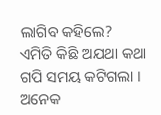ଲାଗିବ କହିଲେ?
ଏମିତି କିଛି ଅଯଥା କଥା ଗପି ସମୟ କଟିଗଲା । ଅନେକ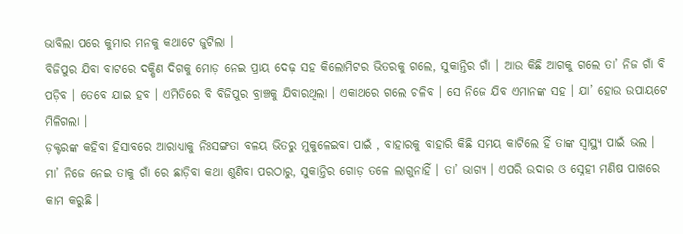ଭାବିଲା ପରେ କୁମାର ମନକୁ କଥାଟେ ଜୁଟିଲା ।
ବିଜିପୁର ଯିବା ବାଟରେ ଦକ୍ଷିଣ ଦିଗକୁ ମୋଡ଼ ନେଇ ପ୍ରାୟ ଦେଢ଼ ସହ କିଲୋମିଟର ଭିତରକୁ ଗଲେ, ସୁକାନ୍ତିର ଗାଁ । ଆଉ କିଛି ଆଗକୁ ଗଲେ ତା’ ନିଜ ଗାଁ ବି ପଡ଼ିବ । ତେବେ ଯାଇ ହବ । ଏମିତିରେ ବି ବିଜିପୁର ବ୍ରାଞ୍ଚକୁ ଯିବାରଥିଲା । ଏକାଥରେ ଗଲେ ଚଳିବ । ସେ ନିଜେ ଯିବ ଏମାନଙ୍କ ସହ । ଯା’ ହୋଉ ଉପାୟଟେ ମିଳିଗଲା ।
ଡ଼କ୍ଟରଙ୍କ କହିବା ହିସାବରେ ଆରାଧ୍ୟାକୁ ନିଃସଙ୍ଗତା ବଳୟ ଭିତରୁ ମୁକୁଳେଇବା ପାଇଁ , ବାହାରକୁ ବାହାରି କିଛି ସମୟ କାଟିଲେ ହିଁ ତାଙ୍କ ସ୍ୱାସ୍ଥ୍ୟ ପାଇଁ ଭଲ ।
ମା’ ନିଜେ ନେଇ ତାକୁ ଗାଁ ରେ ଛାଡ଼ିବା କଥା ଶୁଣିବା ପରଠାରୁ, ସୁକାନ୍ତିର ଗୋଡ଼ ତଳେ ଲାଗୁନାହିଁ । ତା’ ଭାଗ୍ୟ । ଏପରି ଉଦାର ଓ ସ୍ନେହୀ ମଣିଷ ପାଖରେ କାମ କରୁଛି ।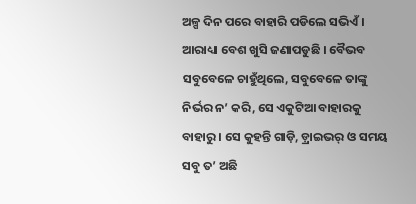ଅଳ୍ପ ଦିନ ପରେ ବାହାରି ପଡିଲେ ସଭିଏଁ । ଆରାଧ୍ୟା ବେଶ ଖୁସି ଜଣାପଡୁଛି । ବୈଭବ ସବୁବେଳେ ଚାହୁଁଥିଲେ, ସବୁବେଳେ ତାଙ୍କୁ ନିର୍ଭର ନ’ କରି, ସେ ଏକୁଟିଆ ବାହାରକୁ ବାହାରୁ । ସେ କୁହନ୍ତି ଗାଡ଼ି, ଡ଼୍ରାଇଭର୍ ଓ ସମୟ ସବୁ ତ’ ଅଛି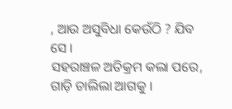, ଆଉ ଅସୁବିଧା କେଉଁଠି ? ଯିବ ସେ ।
ସହରାଞ୍ଚଳ ଅତିକ୍ରମ କଲା ପରେ, ଗାଡ଼ି ଚାଲିଲା ଆଗକୁ ।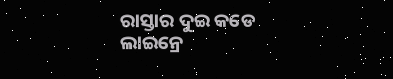ରାସ୍ତାର ଦୁଇ କଡେ ଲାଇନ୍ରେ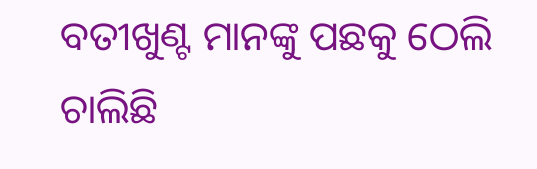ବତୀଖୁଣ୍ଟ ମାନଙ୍କୁ ପଛକୁ ଠେଲି ଚାଲିଛି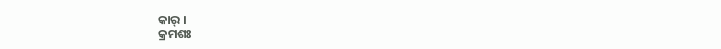କାର୍ ।
କ୍ରମଶଃ